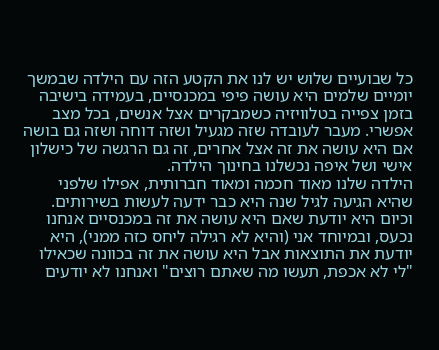כל שבועיים שלוש יש לנו את הקטע הזה עם הילדה שבמשך יומיים שלמים היא עושה פיפי במכנסיים, בעמידה בישיבה בזמן צפייה בטלוויזיה כשמבקרים אצל אנשים, בכל מצב אפשרי. מעבר לעובדה שזה מגעיל ושזה דוחה ושזה גם בושה אם היא עושה את זה אצל אחרים, זה גם הרגשה של כישלון אישי ושל איפה נכשלנו בחינוך הילדה.
הילדה שלנו מאוד חכמה ומאוד חברותית, אפילו שלפני שהיא הגיעה לגיל שנה היא כבר ידעה לעשות בשירותים. וכיום היא יודעת שאם היא עושה את זה במכנסיים אנחנו נכעס, ובמיוחד אני (והיא לא רגילה ליחס כזה ממני), היא יודעת את התוצאות אבל היא עושה את זה בכוונה שכאילו "לי לא אכפת, תעשו מה שאתם רוצים" ואנחנו לא יודעים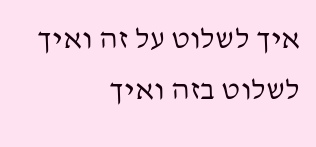איך לשלוט על זה ואיך לשלוט בזה ואיך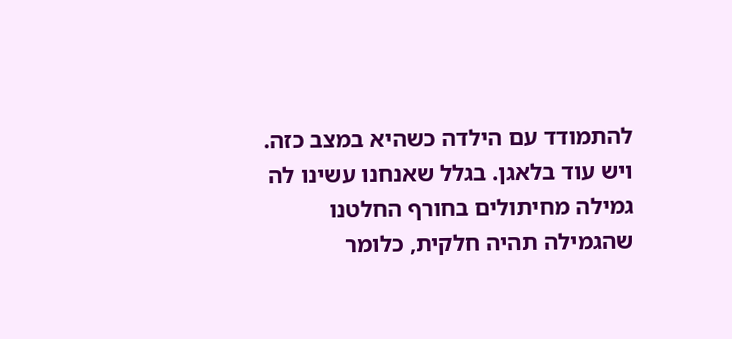להתמודד עם הילדה כשהיא במצב כזה.
ויש עוד בלאגן. בגלל שאנחנו עשינו לה גמילה מחיתולים בחורף החלטנו שהגמילה תהיה חלקית, כלומר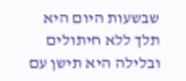שבשעות היום היא תלך ללא חיתולים ובלילה היא תישן עם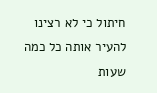חיתול כי לא רצינו להעיר אותה כל כמה שעות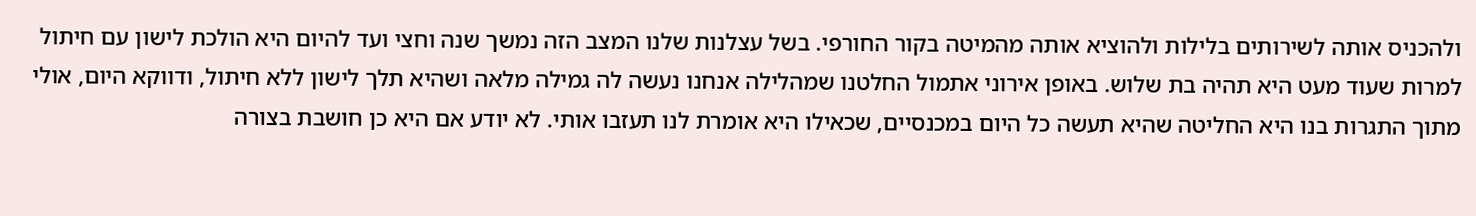ולהכניס אותה לשירותים בלילות ולהוציא אותה מהמיטה בקור החורפי. בשל עצלנות שלנו המצב הזה נמשך שנה וחצי ועד להיום היא הולכת לישון עם חיתול למרות שעוד מעט היא תהיה בת שלוש. באופן אירוני אתמול החלטנו שמהלילה אנחנו נעשה לה גמילה מלאה ושהיא תלך לישון ללא חיתול, ודווקא היום, אולי מתוך התגרות בנו היא החליטה שהיא תעשה כל היום במכנסיים, שכאילו היא אומרת לנו תעזבו אותי. לא יודע אם היא כן חושבת בצורה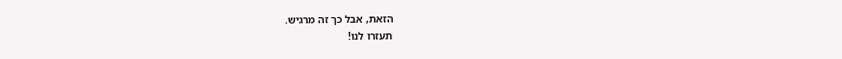הזאת, אבל כך זה מרגיש.
תעזרו לנו!